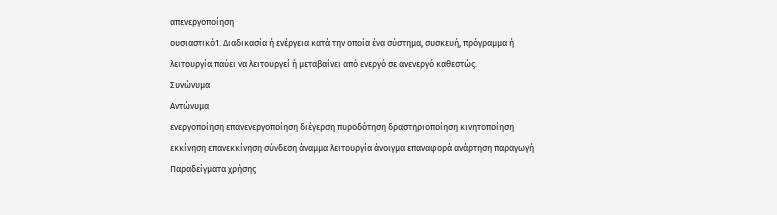απενεργοποίηση
ουσιαστικό1. Διαδικασία ή ενέργεια κατά την οποία ένα σύστημα, συσκευή, πρόγραμμα ή λειτουργία παύει να λειτουργεί ή μεταβαίνει από ενεργό σε ανενεργό καθεστώς.
Συνώνυμα
Αντώνυμα
ενεργοποίηση επανενεργοποίηση διέγερση πυροδότηση δραστηριοποίηση κινητοποίηση εκκίνηση επανεκκίνηση σύνδεση άναμμα λειτουργία άνοιγμα επαναφορά ανάρτηση παραγωγή
Παραδείγματα χρήσης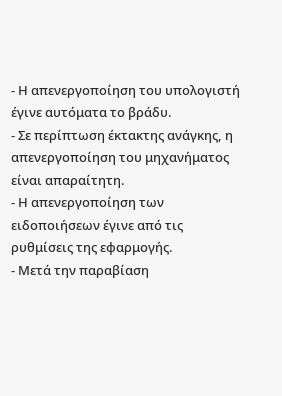- Η απενεργοποίηση του υπολογιστή έγινε αυτόματα το βράδυ.
- Σε περίπτωση έκτακτης ανάγκης, η απενεργοποίηση του μηχανήματος είναι απαραίτητη.
- Η απενεργοποίηση των ειδοποιήσεων έγινε από τις ρυθμίσεις της εφαρμογής.
- Μετά την παραβίαση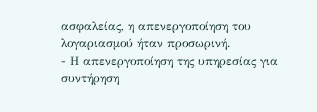ασφαλείας, η απενεργοποίηση του λογαριασμού ήταν προσωρινή.
- Η απενεργοποίηση της υπηρεσίας για συντήρηση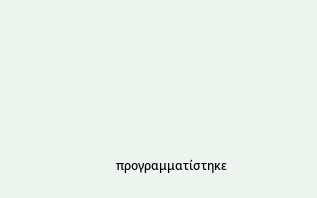προγραμματίστηκε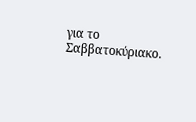για το Σαββατοκύριακο.